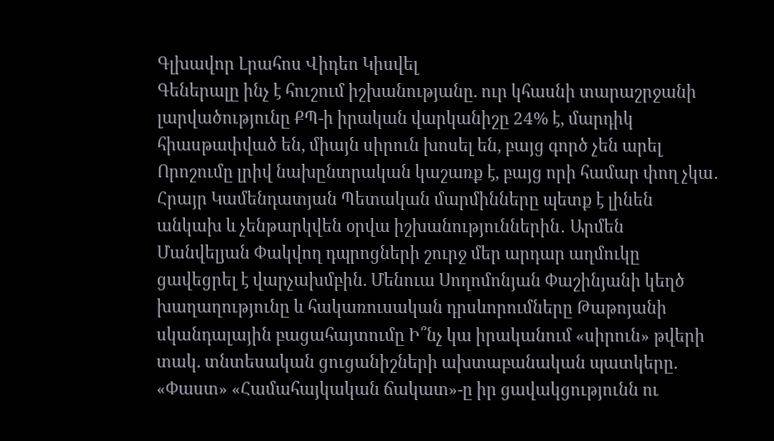Գլխավոր Լրահոս Վիդեո Կիսվել
Գեներալը ինչ է հուշում իշխանությանը. ուր կհասնի տարաշրջանի լարվածությունը ՔՊ-ի իրական վարկանիշը 24% է, մարդիկ հիասթափված են, միայն սիրուն խոսել են, բայց գործ չեն արել Որոշումը լրիվ նախընտրական կաշառք է, բայց որի համար փող չկա․ Հրայր Կամենդատյան Պետական մարմինները պետք է լինեն անկախ և չենթարկվեն օրվա իշխանություններին․ Արմեն Մանվելյան Փակվող դպրոցների շուրջ մեր արդար աղմուկը ցավեցրել է վարչախմբին. Մենուա Սողոմոնյան Փաշինյանի կեղծ խաղաղությունը և հակառուսական դրսևորումները Թաթոյանի սկանդալային բացահայտումը Ի՞նչ կա իրականում «սիրուն» թվերի տակ. տնտեսական ցուցանիշների ախտաբանական պատկերը. «Փաստ» «Համահայկական ճակատ»-ը իր ցավակցությունն ու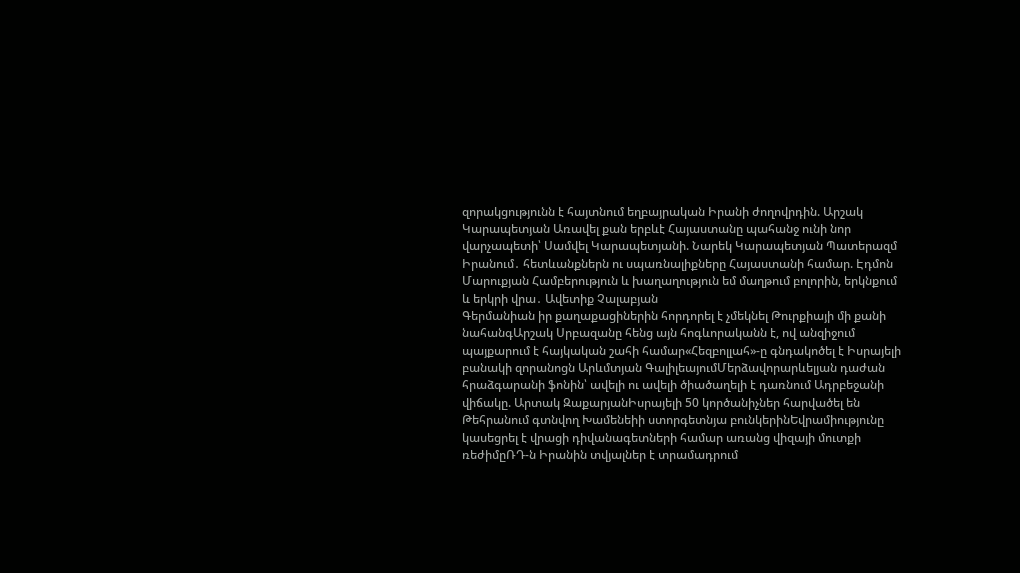զորակցությունն է հայտնում եղբայրական Իրանի ժողովրդին. Արշակ Կարապետյան Առավել քան երբևէ Հայաստանը պահանջ ունի նոր վարչապետի՝ Սամվել Կարապետյանի. Նարեկ Կարապետյան Պատերազմ Իրանում․ հետևանքներն ու սպառնալիքները Հայաստանի համար. Էդմոն Մարուքյան Համբերություն և խաղաղություն եմ մաղթում բոլորին, երկնքում և երկրի վրա․ Ավետիք Չալաբյան
Գերմանիան իր քաղաքացիներին հորդորել է չմեկնել Թուրքիայի մի քանի նահանգԱրշակ Սրբազանը հենց այն հոգևորականն է, ով անզիջում պայքարում է հայկական շահի համար«Հեզբոլլահ»-ը գնդակոծել է Իսրայելի բանակի զորանոցն Արևմտյան ԳալիլեայումՄերձավորարևելյան դաժան հրաձգարանի ֆոնին՝ ավելի ու ավելի ծիածաղելի է դառնում Ադրբեջանի վիճակը. Արտակ ԶաքարյանԻսրայելի 50 կործանիչներ հարվածել են Թեհրանում գտնվող Խամենեիի ստորգետնյա բունկերինԵվրամիությունը կասեցրել է վրացի դիվանագետների համար առանց վիզայի մուտքի ռեժիմըՌԴ-ն Իրանին տվյալներ է տրամադրում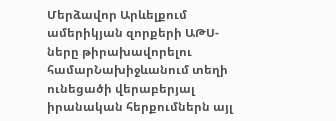Մերձավոր Արևելքում ամերիկյան զորքերի ԱԹՍ-ները թիրախավորելու համարՆախիջևանում տեղի ունեցածի վերաբերյալ իրանական հերքումներն այլ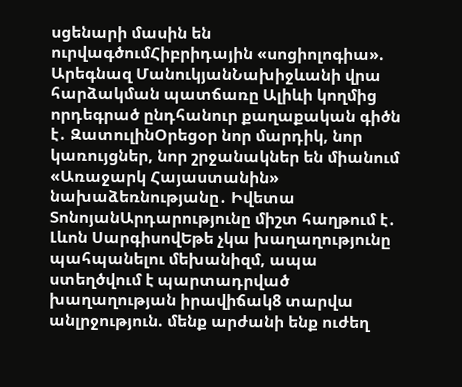սցենարի մասին են ուրվագծումՀիբրիդային «սոցիոլոգիա». Արեգնազ ՄանուկյանՆախիջևանի վրա հարձակման պատճառը Ալիևի կողմից որդեգրած ընդհանուր քաղաքական գիծն է․ ԶատուլինՕրեցօր նոր մարդիկ, նոր կառույցներ, նոր շրջանակներ են միանում «Առաջարկ Հայաստանին» նախաձեռնությանը․ Իվետա ՏոնոյանԱրդարությունը միշտ հաղթում է․ Լևոն ՍարգիսովԵթե չկա խաղաղությունը պահպանելու մեխանիզմ, ապա ստեղծվում է պարտադրված խաղաղության իրավիճակ8 տարվա անլրջություն. մենք արժանի ենք ուժեղ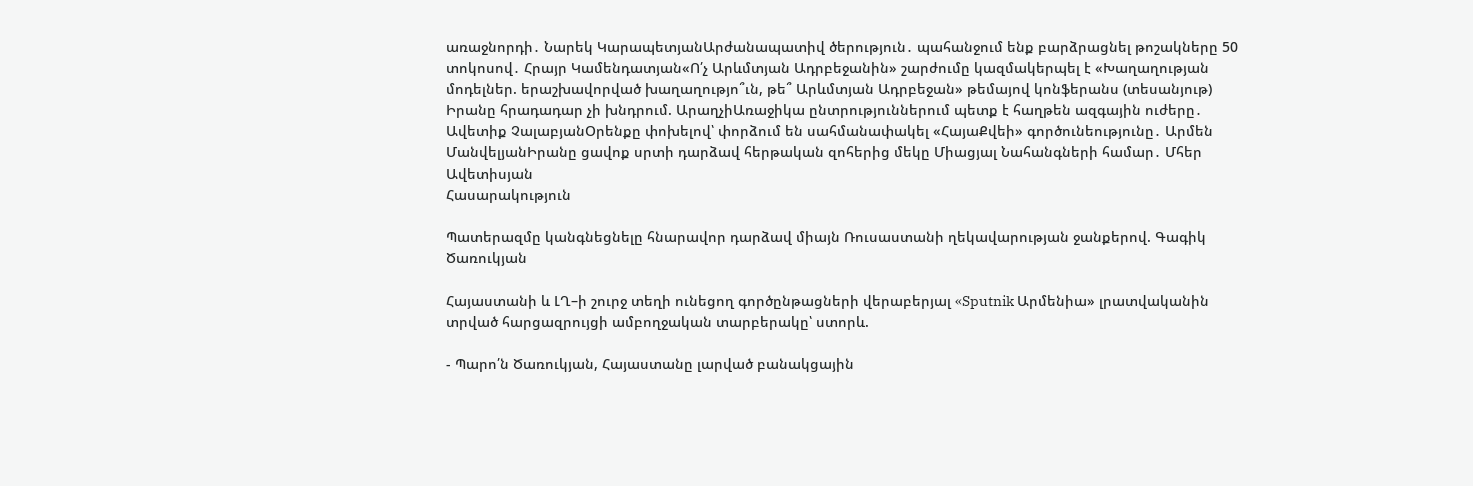առաջնորդի․ Նարեկ ԿարապետյանԱրժանապատիվ ծերություն․ պահանջում ենք բարձրացնել թոշակները 50 տոկոսով․ Հրայր Կամենդատյան«Ո՛չ Արևմտյան Ադրբեջանին» շարժումը կազմակերպել է «Խաղաղության մոդելներ. երաշխավորված խաղաղությո՞ւն, թե՞ Արևմտյան Ադրբեջան» թեմայով կոնֆերանս (տեսանյութ) Իրանը հրադադար չի խնդրում. ԱրաղչիԱռաջիկա ընտրություններում պետք է հաղթեն ազգային ուժերը․ Ավետիք ՉալաբյանՕրենքը փոխելով՝ փորձում են սահմանափակել «ՀայաՔվեի» գործունեությունը․ Արմեն ՄանվելյանԻրանը ցավոք սրտի դարձավ հերթական զոհերից մեկը Միացյալ Նահանգների համար․ Մհեր Ավետիսյան
Հասարակություն

Պատերազմը կանգնեցնելը հնարավոր դարձավ միայն Ռուսաստանի ղեկավարության ջանքերով. Գագիկ Ծառուկյան

Հայաստանի և ԼՂ–ի շուրջ տեղի ունեցող գործընթացների վերաբերյալ «Sputnik Արմենիա» լրատվականին տրված հարցազրույցի ամբողջական տարբերակը՝ ստորև.

- Պարո՛ն Ծառուկյան, Հայաստանը լարված բանակցային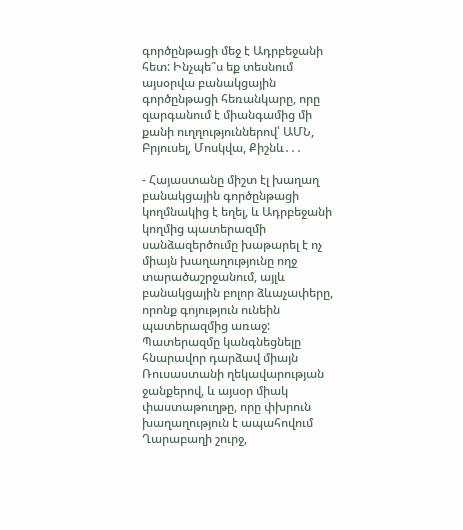գործընթացի մեջ է Ադրբեջանի հետ: Ինչպե՞ս եք տեսնում այսօրվա բանակցային գործընթացի հեռանկարը, որը զարգանում է միանգամից մի քանի ուղղություններով՝ ԱՄՆ, Բրյուսել, Մոսկվա, Քիշնև․․․

- Հայաստանը միշտ էլ խաղաղ բանակցային գործընթացի կողմնակից է եղել, և Ադրբեջանի կողմից պատերազմի սանձազերծումը խաթարել է ոչ միայն խաղաղությունը ողջ տարածաշրջանում, այլև բանակցային բոլոր ձևաչափերը, որոնք գոյություն ունեին պատերազմից առաջ: Պատերազմը կանգնեցնելը հնարավոր դարձավ միայն Ռուսաստանի ղեկավարության ջանքերով, և այսօր միակ փաստաթուղթը, որը փխրուն խաղաղություն է ապահովում Ղարաբաղի շուրջ,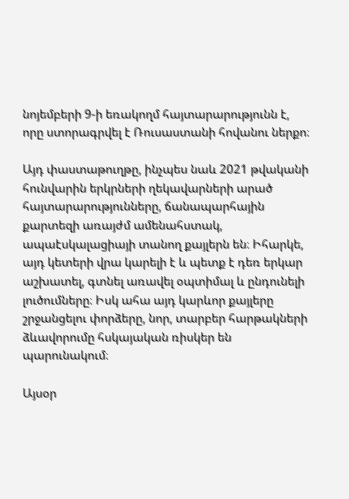նոյեմբերի 9-ի եռակողմ հայտարարությունն է, որը ստորագրվել է Ռուսաստանի հովանու ներքո։

Այդ փաստաթուղթը, ինչպես նաև 2021 թվականի հունվարին երկրների ղեկավարների արած հայտարարությունները, ճանապարհային քարտեզի առայժմ ամենահստակ, ապաէսկալացիայի տանող քայլերն են։ Իհարկե, այդ կետերի վրա կարելի է և պետք է դեռ երկար աշխատել, գտնել առավել օպտիմալ և ընդունելի լուծումները։ Իսկ ահա այդ կարևոր քայլերը շրջանցելու փորձերը, նոր, տարբեր հարթակների ձևավորումը հսկայական ռիսկեր են պարունակում։

Այսօր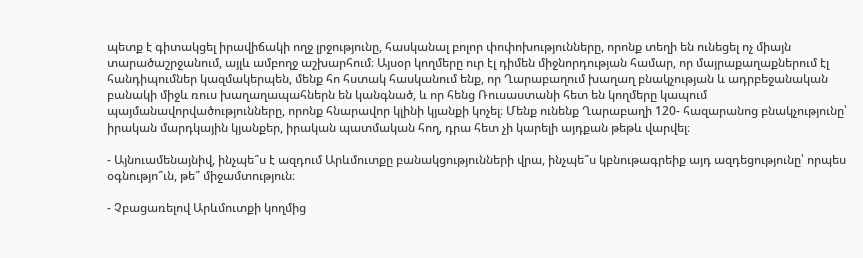պետք է գիտակցել իրավիճակի ողջ լրջությունը, հասկանալ բոլոր փոփոխությունները, որոնք տեղի են ունեցել ոչ միայն տարածաշրջանում, այլև ամբողջ աշխարհում։ Այսօր կողմերը ուր էլ դիմեն միջնորդության համար, որ մայրաքաղաքներում էլ հանդիպումներ կազմակերպեն, մենք հո հստակ հասկանում ենք, որ Ղարաբաղում խաղաղ բնակչության և ադրբեջանական բանակի միջև ռուս խաղաղապահներն են կանգնած, և որ հենց Ռուսաստանի հետ են կողմերը կապում պայմանավորվածությունները, որոնք հնարավոր կլինի կյանքի կոչել։ Մենք ունենք Ղարաբաղի 120- հազարանոց բնակչությունը՝ իրական մարդկային կյանքեր, իրական պատմական հող, դրա հետ չի կարելի այդքան թեթև վարվել։

- Այնուամենայնիվ, ինչպե՞ս է ազդում Արևմուտքը բանակցությունների վրա, ինչպե՞ս կբնութագրեիք այդ ազդեցությունը՝ որպես օգնությո՞ւն, թե՞ միջամտություն։

- Չբացառելով Արևմուտքի կողմից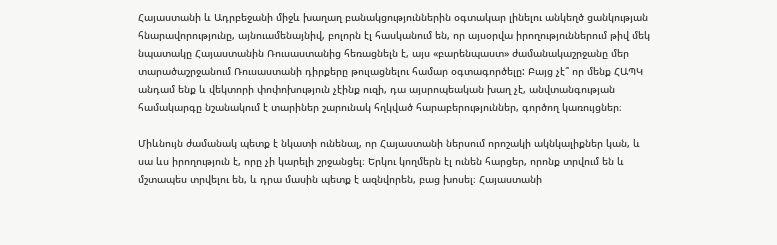Հայաստանի և Ադրբեջանի միջև խաղաղ բանակցություններին օգտակար լինելու անկեղծ ցանկության հնարավորությունը, այնուամենայնիվ, բոլորն էլ հասկանում են, որ այսօրվա իրողություններում թիվ մեկ նպատակը Հայաստանին Ռուսաստանից հեռացնելն է, այս «բարենպաստ» ժամանակաշրջանը մեր տարածաշրջանում Ռուսաստանի դիրքերը թուլացնելու համար օգտագործելը: Բայց չէ՞ որ մենք ՀԱՊԿ անդամ ենք և վեկտորի փոփոխություն չէինք ուզի, դա այսրոպեական խաղ չէ, անվտանգության համակարգը նշանակում է տարիներ շարունակ հղկված հարաբերություններ, գործող կառույցներ։

Միևնույն ժամանակ պետք է նկատի ունենալ, որ Հայաստանի ներսում որոշակի ակնկալիքներ կան, և սա ևս իրողություն է, որը չի կարելի շրջանցել։ Երկու կողմերն էլ ունեն հարցեր, որոնք տրվում են և մշտապես տրվելու են, և դրա մասին պետք է ազնվորեն, բաց խոսել։ Հայաստանի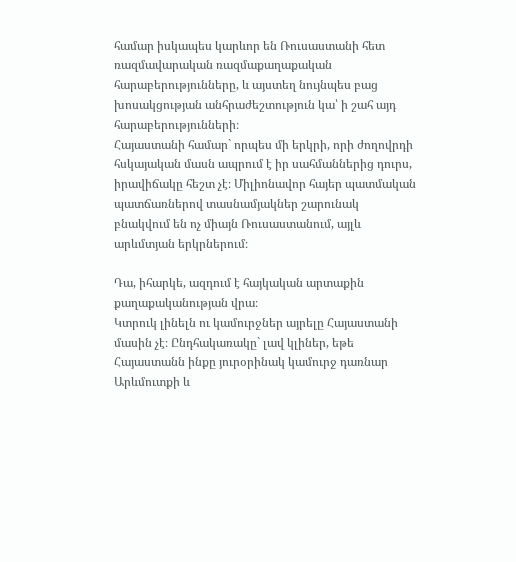համար իսկապես կարևոր են Ռուսաստանի հետ ռազմավարական ռազմաքաղաքական հարաբերությունները, և այստեղ նույնպես բաց խոսակցության անհրաժեշտություն կա՝ ի շահ այդ հարաբերությունների։
Հայաստանի համար` որպես մի երկրի, որի ժողովրդի հսկայական մասն ապրում է իր սահմաններից դուրս, իրավիճակը հեշտ չէ։ Միլիոնավոր հայեր պատմական պատճառներով տասնամյակներ շարունակ բնակվում են ոչ միայն Ռուսաստանում, այլև արևմտյան երկրներում։

Դա, իհարկե, ազդում է հայկական արտաքին քաղաքականության վրա։
Կտրուկ լինելն ու կամուրջներ այրելը Հայաստանի մասին չէ։ Ընդհակառակը` լավ կլիներ, եթե Հայաստանն ինքը յուրօրինակ կամուրջ դառնար Արևմուտքի և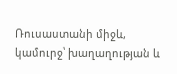Ռուսաստանի միջև, կամուրջ՝ խաղաղության և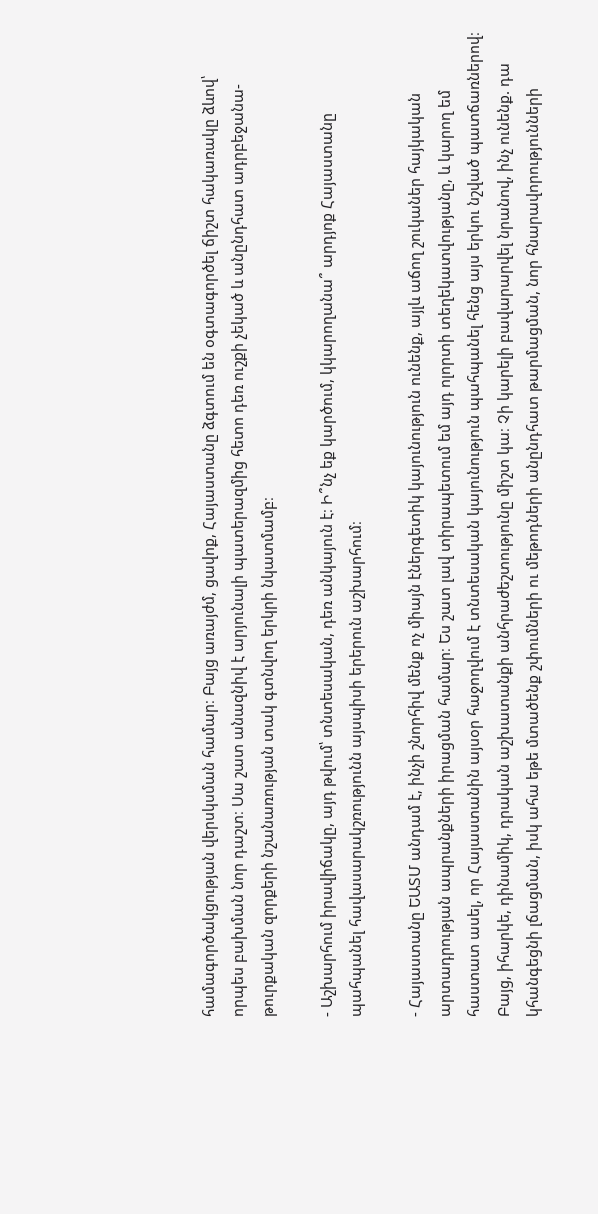համագործակցության վերսկսման համար։ Բայց առայժմ, ցավոք, Հայաստանը ձգտում են օգտագործել ճիշտ հակառակը ձևով՝ որպես բախման նոր դաշտ։ Սա շատ անազնիվ է արյունալի պատերազմից հետո դեռ ուշքի չեկած և անընդհատ ադրբեջանա-թուրքական զորքերի նշանառության տակ գտնվող երկրի նկատմամբ։

- Աշխարհում իրավիճակը, այդ թվում՝ տնտեսական, դեռ անկայուն է։ Ի՞նչ եք կարծում, կկարողանա՞ արդյոք Հայաստանը պահպանել հավասարակշռությունն այսպիսի երերուն աշխարհում։

- Հայաստանը ԵԱՏՄ անդամ է, ինչի շնորհիվ մենք ոչ միայն էներգետիկ կայունություն ունենք, այլև աճող շուկաներ հայկական արտադրության ապրանքների իրացման համար։ Ես շատ լավ տիրապետում եմ այդ ոլորտի տեղեկատվությանը, և կարող եմ հաստատ ասել, որ Հայաստանին այսօր հաջողվում է տնտեսական կայունություն պահպանել հենց այս երկու նշված պատճառներով։
Բայց, իհարկե, դինամիկ, դրական աշխատանքի անհրաժեշտությունը միշտ կա։ Չի կարելի բավարարվել նրանով, ինչ ունենք. դա կհանգեցնի լճացման, իսկ ահա եթե մտածենք շփումների ու մեթոդների անընդհատ թարմացման, նոր հնարավորությունների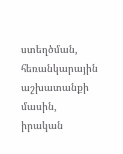ստեղծման, հեռանկարային աշխատանքի մասին, իրական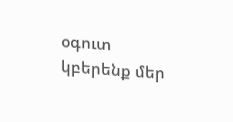օգուտ կբերենք մեր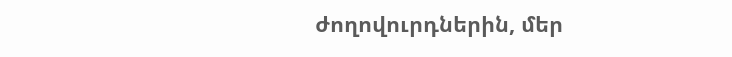ժողովուրդներին, մեր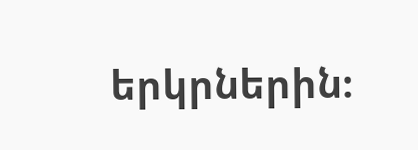երկրներին։